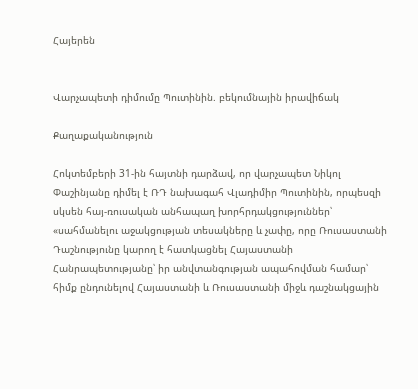Հայերեն


Վարչապետի դիմումը Պուտինին. բեկումնային իրավիճակ

Քաղաքականություն

Հոկտեմբերի 31-ին հայտնի դարձավ, որ վարչապետ Նիկոլ Փաշինյանը դիմել է ՌԴ նախագահ Վլադիմիր Պուտինին, որպեսզի սկսեն հայ-ռուսական անհապաղ խորհրդակցություններ՝ «սահմանելու աջակցության տեսակները և չափը, որը Ռուսաստանի Դաշնությունը կարող է հատկացնել Հայաստանի Հանրապետությանը՝ իր անվտանգության ապահովման համար՝ հիմք ընդունելով Հայաստանի և Ռուսաստանի միջև դաշնակցային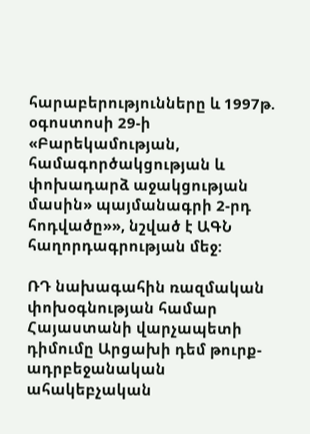հարաբերությունները և 1997թ. օգոստոսի 29-ի «Բարեկամության, համագործակցության և փոխադարձ աջակցության մասին» պայմանագրի 2-րդ հոդվածը»», նշված է ԱԳՆ հաղորդագրության մեջ:

ՌԴ նախագահին ռազմական փոխօգնության համար Հայաստանի վարչապետի դիմումը Արցախի դեմ թուրք-ադրբեջանական ահակեբչական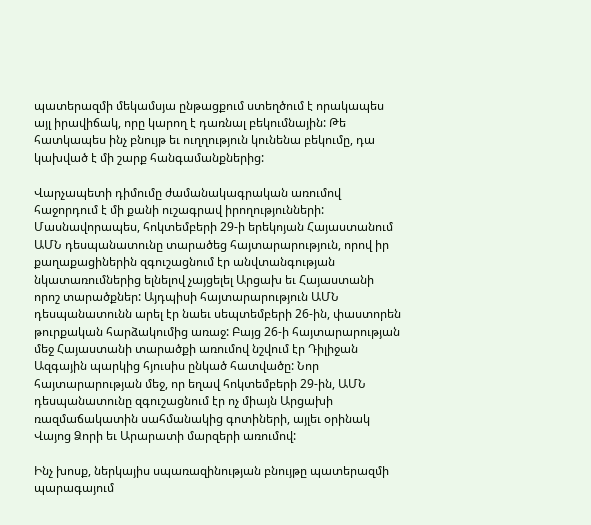պատերազմի մեկամսյա ընթացքում ստեղծում է որակապես այլ իրավիճակ, որը կարող է դառնալ բեկումնային: Թե հատկապես ինչ բնույթ եւ ուղղություն կունենա բեկումը, դա կախված է մի շարք հանգամանքներից:

Վարչապետի դիմումը ժամանակագրական առումով հաջորդում է մի քանի ուշագրավ իրողությունների: Մասնավորապես, հոկտեմբերի 29-ի երեկոյան Հայաստանում ԱՄՆ դեսպանատունը տարածեց հայտարարություն, որով իր քաղաքացիներին զգուշացնում էր անվտանգության նկատառումներից ելնելով չայցելել Արցախ եւ Հայաստանի որոշ տարածքներ: Այդպիսի հայտարարություն ԱՄՆ դեսպանատունն արել էր նաեւ սեպտեմբերի 26-ին, փաստորեն թուրքական հարձակումից առաջ: Բայց 26-ի հայտարարության մեջ Հայաստանի տարածքի առումով նշվում էր Դիլիջան Ազգային պարկից հյուսիս ընկած հատվածը: Նոր հայտարարության մեջ, որ եղավ հոկտեմբերի 29-ին, ԱՄՆ դեսպանատունը զգուշացնում էր ոչ միայն Արցախի ռազմաճակատին սահմանակից գոտիների, այլեւ օրինակ Վայոց Ձորի եւ Արարատի մարզերի առումով:

Ինչ խոսք, ներկայիս սպառազինության բնույթը պատերազմի պարագայում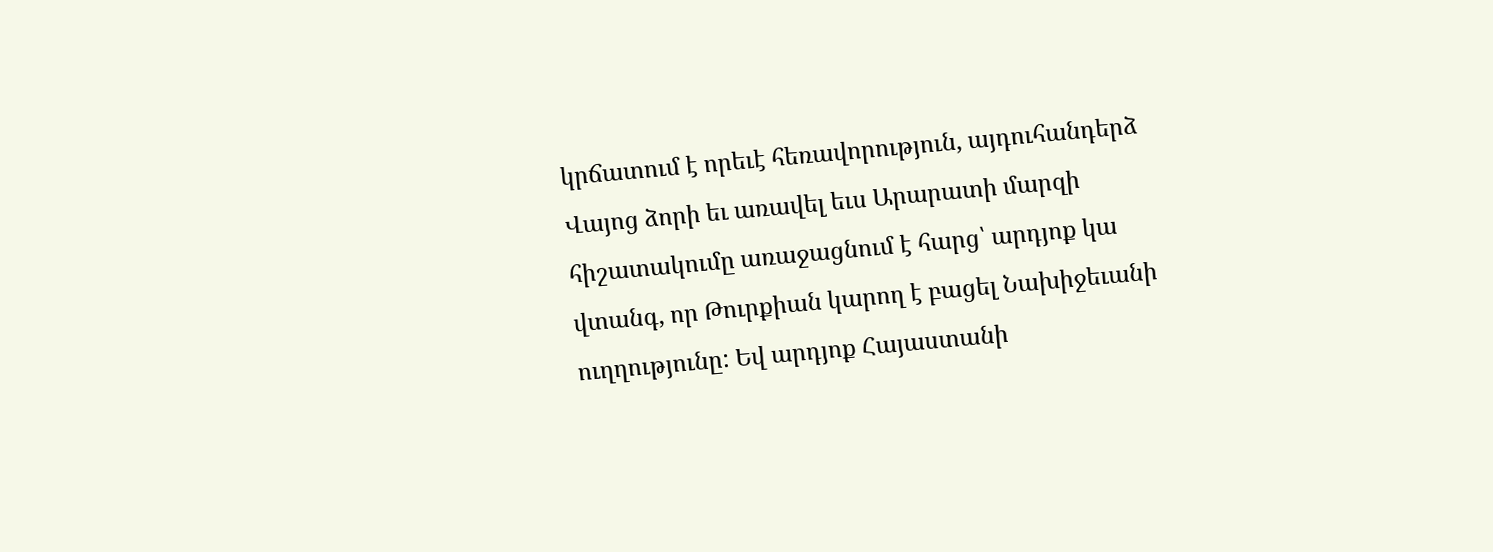կրճատում է որեւէ հեռավորություն, այդուհանդերձ Վայոց ձորի եւ առավել եւս Արարատի մարզի հիշատակումը առաջացնում է հարց՝ արդյոք կա վտանգ, որ Թուրքիան կարող է բացել Նախիջեւանի ուղղությունը: Եվ արդյոք Հայաստանի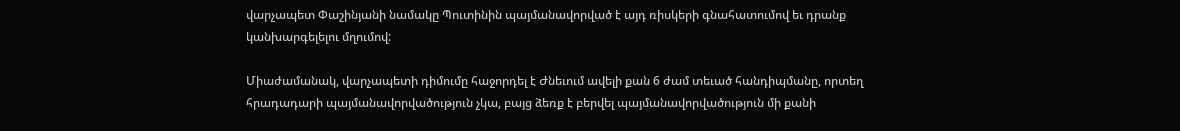վարչապետ Փաշինյանի նամակը Պուտինին պայմանավորված է այդ ռիսկերի գնահատումով եւ դրանք կանխարգելելու մղումով:

Միաժամանակ, վարչապետի դիմումը հաջորդել է Ժնեւում ավելի քան 6 ժամ տեւած հանդիպմանը, որտեղ հրադադարի պայմանավորվածություն չկա, բայց ձեռք է բերվել պայմանավորվածություն մի քանի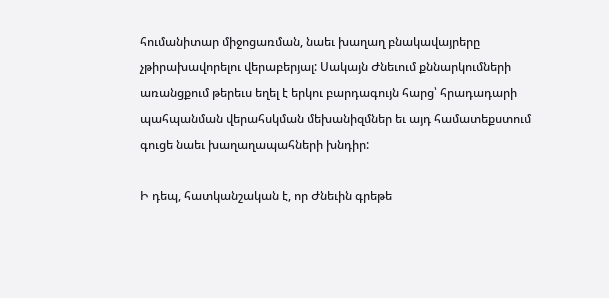հումանիտար միջոցառման, նաեւ խաղաղ բնակավայրերը չթիրախավորելու վերաբերյալ: Սակայն Ժնեւում քննարկումների առանցքում թերեւս եղել է երկու բարդագույն հարց՝ հրադադարի պահպանման վերահսկման մեխանիզմներ եւ այդ համատեքստում գուցե նաեւ խաղաղապահների խնդիր:

Ի դեպ, հատկանշական է, որ Ժնեւին գրեթե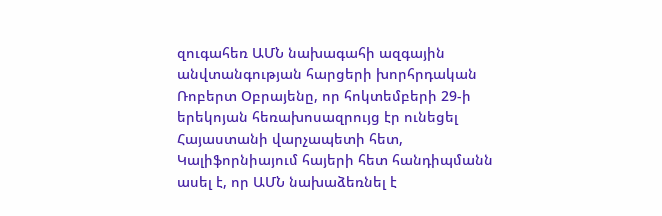զուգահեռ ԱՄՆ նախագահի ազգային անվտանգության հարցերի խորհրդական Ռոբերտ Օբրայենը, որ հոկտեմբերի 29-ի երեկոյան հեռախոսազրույց էր ունեցել Հայաստանի վարչապետի հետ, Կալիֆորնիայում հայերի հետ հանդիպմանն ասել է, որ ԱՄՆ նախաձեռնել է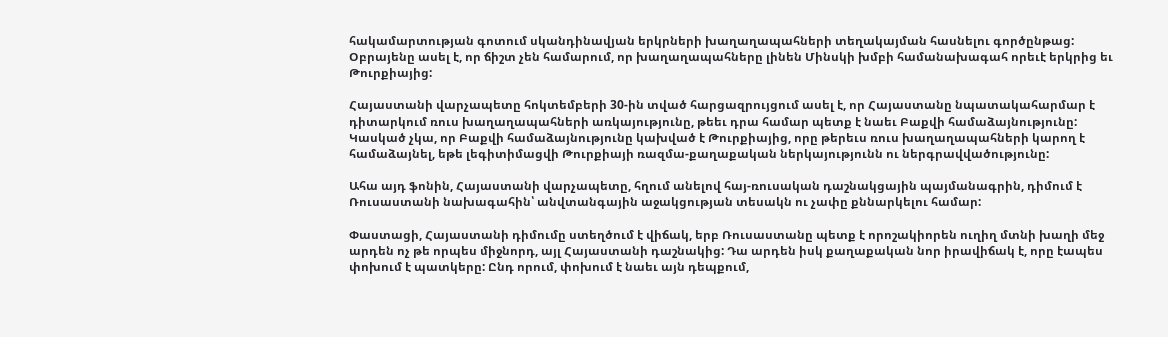հակամարտության գոտում սկանդինավյան երկրների խաղաղապահների տեղակայման հասնելու գործընթաց: Օբրայենը ասել է, որ ճիշտ չեն համարում, որ խաղաղապահները լինեն Մինսկի խմբի համանախագահ որեւէ երկրից եւ Թուրքիայից:

Հայաստանի վարչապետը հոկտեմբերի 30-ին տված հարցազրույցում ասել է, որ Հայաստանը նպատակահարմար է դիտարկում ռուս խաղաղապահների առկայությունը, թեեւ դրա համար պետք է նաեւ Բաքվի համաձայնությունը: Կասկած չկա, որ Բաքվի համաձայնությունը կախված է Թուրքիայից, որը թերեւս ռուս խաղաղապահների կարող է համաձայնել, եթե լեգիտիմացվի Թուրքիայի ռազմա-քաղաքական ներկայությունն ու ներգրավվածությունը:

Ահա այդ ֆոնին, Հայաստանի վարչապետը, հղում անելով հայ-ռուսական դաշնակցային պայմանագրին, դիմում է Ռուսաստանի նախագահին՝ անվտանգային աջակցության տեսակն ու չափը քննարկելու համար:

Փաստացի, Հայաստանի դիմումը ստեղծում է վիճակ, երբ Ռուսաստանը պետք է որոշակիորեն ուղիղ մտնի խաղի մեջ արդեն ոչ թե որպես միջնորդ, այլ Հայաստանի դաշնակից: Դա արդեն իսկ քաղաքական նոր իրավիճակ է, որը էապես փոխում է պատկերը: Ընդ որում, փոխում է նաեւ այն դեպքում,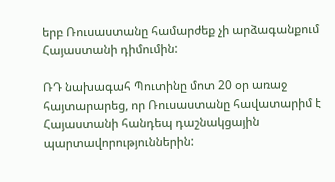երբ Ռուսաստանը համարժեք չի արձագանքում Հայաստանի դիմումին:

ՌԴ նախագահ Պուտինը մոտ 20 օր առաջ հայտարարեց, որ Ռուսաստանը հավատարիմ է Հայաստանի հանդեպ դաշնակցային պարտավորություններին: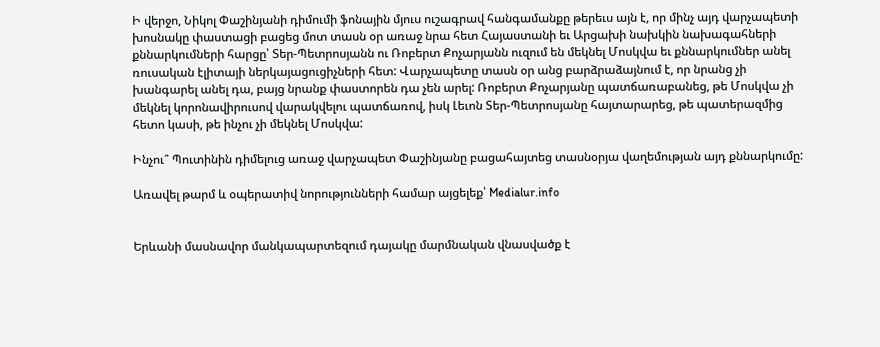Ի վերջո, Նիկոլ Փաշինյանի դիմումի ֆոնային մյուս ուշագրավ հանգամանքը թերեւս այն է, որ մինչ այդ վարչապետի խոսնակը փաստացի բացեց մոտ տասն օր առաջ նրա հետ Հայաստանի եւ Արցախի նախկին նախագահների քննարկումների հարցը՝ Տեր-Պետրոսյանն ու Ռոբերտ Քոչարյանն ուզում են մեկնել Մոսկվա եւ քննարկումներ անել ռուսական էլիտայի ներկայացուցիչների հետ: Վարչապետը տասն օր անց բարձրաձայնում է, որ նրանց չի խանգարել անել դա, բայց նրանք փաստորեն դա չեն արել: Ռոբերտ Քոչարյանը պատճառաբանեց, թե Մոսկվա չի մեկնել կորոնավիրուսով վարակվելու պատճառով, իսկ Լեւոն Տեր-Պետրոսյանը հայտարարեց, թե պատերազմից հետո կասի, թե ինչու չի մեկնել Մոսկվա:

Ինչու՞ Պուտինին դիմելուց առաջ վարչապետ Փաշինյանը բացահայտեց տասնօրյա վաղեմության այդ քննարկումը:

Առավել թարմ և օպերատիվ նորությունների համար այցելեք՝ Medialur.info


Երևանի մասնավոր մանկապարտեզում դայակը մարմնական վնասվածք է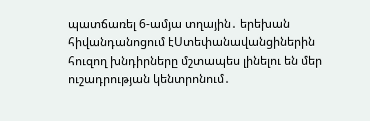պատճառել 6-ամյա տղային․ երեխան հիվանդանոցում էՍտեփանավանցիներին հուզող խնդիրները մշտապես լինելու են մեր ուշադրության կենտրոնում․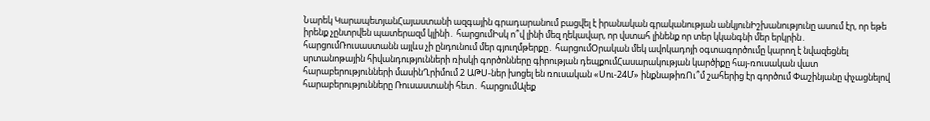Նարեկ ԿարապետյանՀայաստանի ազգային գրադարանում բացվել է իրանական գրականության անկյունԻշխանությունը ասում էր, որ եթե իրենք չընտրվեն պատերազմ կլինի․ հարցումԻսկ ո՞վ լինի մեզ ղեկավար, որ վստահ լինենք որ տեր կկանգնի մեր երկրին․ հարցումՌուսաստանն այլևս չի ընդունում մեր գյուղմթերքը․ հարցումՕրական մեկ ավոկադոյի օգտագործումը կարող է նվազեցնել սրտանոթային հիվանդությունների ռիսկի գործոնները գիրության դեպքումՀասարակության կարծիքը հայ-ռուսական վատ հարաբերությունների մասինՂրիմում 2 ԱԹՍ-ներ խոցել են ռուսական «Սու-24Մ» ինքնաթիռՈւ՞մ շահերից էր գործում Փաշինյանը փչացնելով հարաբերությունները Ռուսաստանի հետ․ հարցումԱլեք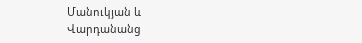Մանուկյան և Վարդանանց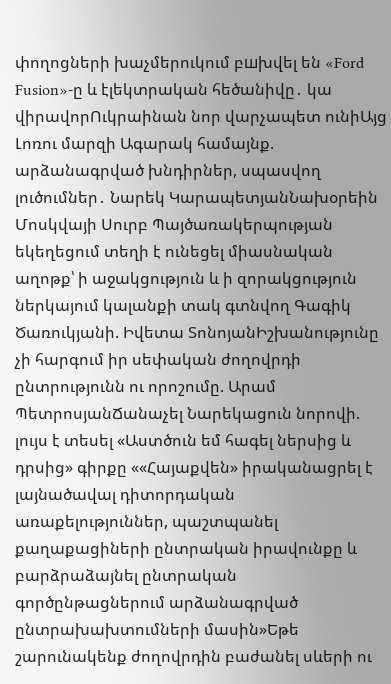փողոցների խաչմերուկում բшխվել են «Ford Fusion»-ը և էլեկտրական հեծանիվը․ կա վիրավորՈւկրաինան նոր վարչապետ ունիԱյց Լոռու մարզի Ագարակ համայնք. արձանագրված խնդիրներ, սպասվող լուծումներ․ Նարեկ ԿարապետյանՆախօրեին Մոսկվայի Սուրբ Պայծառակերպության եկեղեցում տեղի է ունեցել միասնական աղոթք՝ ի աջակցություն և ի զորակցություն ներկայում կալանքի տակ գտնվող Գագիկ Ծառուկյանի. Իվետա ՏոնոյանԻշխանությունը չի հարգում իր սեփական ժողովրդի ընտրությունն ու որոշումը. Արամ ՊետրոսյանՃանաչել Նարեկացուն նորովի. լույս է տեսել «Աստծուն եմ հագել ներսից և դրսից» գիրքը ««Հայաքվեն» իրականացրել է լայնածավալ դիտորդական առաքելություններ, պաշտպանել քաղաքացիների ընտրական իրավունքը և բարձրաձայնել ընտրական գործընթացներում արձանագրված ընտրախախտումների մասին»Եթե շարունակենք ժողովրդին բաժանել սևերի ու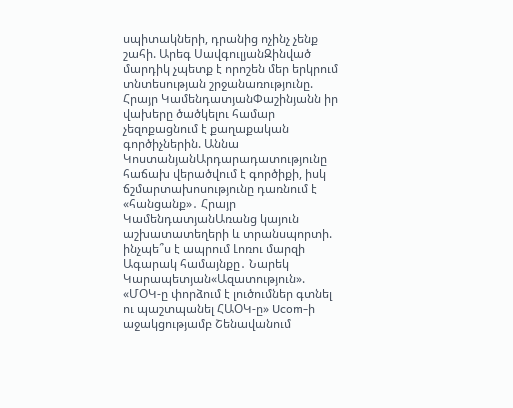սպիտակների, դրանից ոչինչ չենք շահի. Արեգ ՍավգուլյանԶինված մարդիկ չպետք է որոշեն մեր երկրում տնտեսության շրջանառությունը. Հրայր ԿամենդատյանՓաշինյանն իր վախերը ծածկելու համար չեզոքացնում է քաղաքական գործիչներին. Աննա ԿոստանյանԱրդարադատությունը հաճախ վերածվում է գործիքի, իսկ ճշմարտախոսությունը դառնում է «հանցանք»․ Հրայր ԿամենդատյանԱռանց կայուն աշխատատեղերի և տրանսպորտի. ինչպե՞ս է ապրում Լոռու մարզի Ագարակ համայնքը․ Նարեկ Կարապետյան«Ազատություն». «ՄՕԿ-ը փորձում է լուծումներ գտնել ու պաշտպանել ՀԱՕԿ-ը» Ucom-ի աջակցությամբ Շենավանում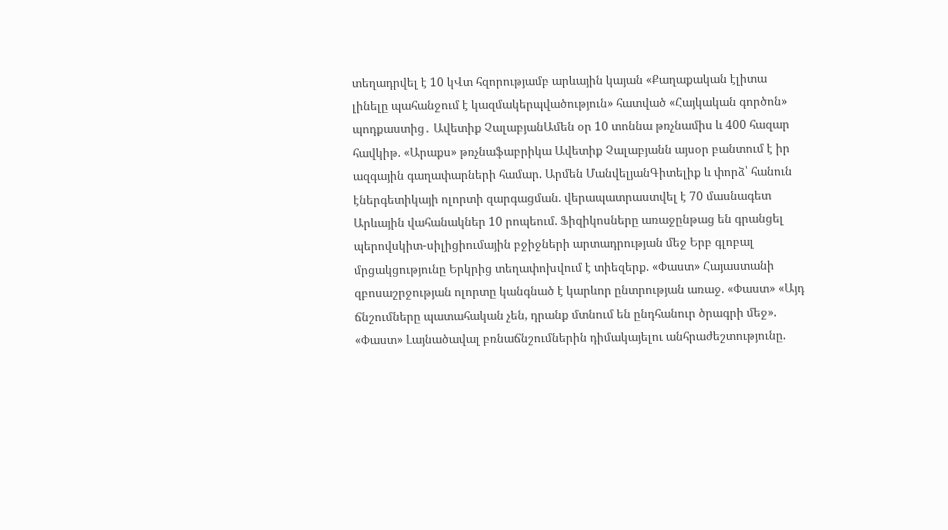տեղադրվել է 10 կՎտ հզորությամբ արևային կայան «Քաղաքական էլիտա լինելը պահանջում է կազմակերպվածություն» հատված «Հայկական գործոն» պոդքաստից․ Ավետիք ՉալաբյանԱմեն օր 10 տոննա թռչնամիս և 400 հազար հավկիթ. «Արաքս» թռչնաֆաբրիկա Ավետիք Չալաբյանն այսօր բանտում է իր ազգային գաղափարների համար. Արմեն ՄանվելյանԳիտելիք և փորձ՝ հանուն էներգետիկայի ոլորտի զարգացման. վերապատրաստվել է 70 մասնագետ Արևային վահանակներ 10 րոպեում. Ֆիզիկոսները առաջընթաց են գրանցել պերովսկիտ-սիլիցիումային բջիջների արտադրության մեջ Երբ գլոբալ մրցակցությունը Երկրից տեղափոխվում է տիեզերք. «Փաստ» Հայաստանի զբոսաշրջության ոլորտը կանգնած է կարևոր ընտրության առաջ. «Փաստ» «Այդ ճնշումները պատահական չեն, դրանք մտնում են ընդհանուր ծրագրի մեջ». «Փաստ» Լայնածավալ բռնաճնշումներին դիմակայելու անհրաժեշտությունը.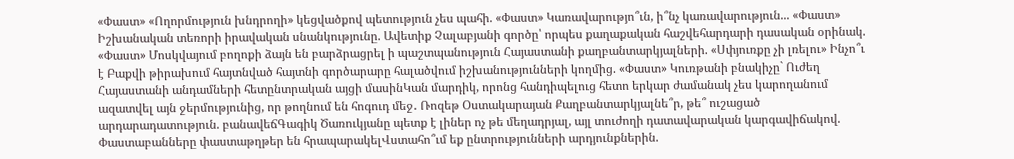«Փաստ» «Ողորմություն խնդրողի» կեցվածքով պետություն չես պահի. «Փաստ» Կառավարությո՞ւն, ի՞նչ կառավարություն... «Փաստ» Իշխանական տեռորի իրավական սնանկությունը. Ավետիք Չալաբյանի գործը՝ որպես քաղաքական հաշվեհարդարի դասական օրինակ. «Փաստ» Մոսկվայում բողոքի ձայն են բարձրացրել ի պաշտպանություն Հայաստանի քաղբանտարկյալների. «Սփյուռքը չի լռելու» Ինչո՞ւ է Բաքվի թիրախում հայտնված հայտնի գործարարը հալածվում իշխանությունների կողմից. «Փաստ» Կուռթանի բնակիչը` Ուժեղ Հայաստանի անդամների հետընտրական այցի մասինԿան մարդիկ, որոնց հանդիպելուց հետո երկար ժամանակ չես կարողանում ազատվել այն ջերմությունից, որ թողնում են հոգուդ մեջ․ Ռոզեթ Օստակարայան Քաղբանտարկյալնե՞ր, թե՞ ուշացած արդարադատություն. բանավեճԳագիկ Ծառուկյանը պետք է լիներ ոչ թե մեղադրյալ, այլ տուժողի դատավարական կարգավիճակով. Փաստաբանները փաստաթղթեր են հրապարակելՎստահո՞ւմ եք ընտրությունների արդյունքներին.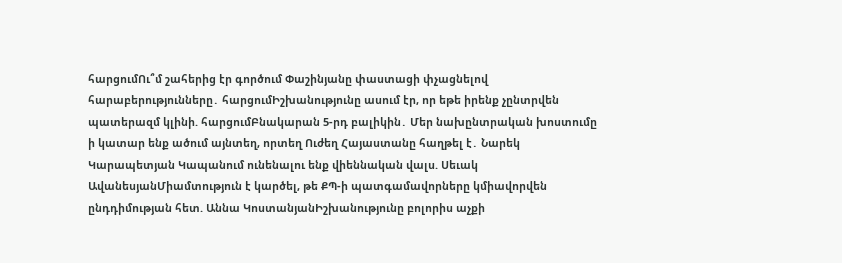հարցումՈւ՞մ շահերից էր գործում Փաշինյանը փաստացի փչացնելով հարաբերությունները․ հարցումԻշխանությունը ասում էր, որ եթե իրենք չընտրվեն պատերազմ կլինի. հարցումԲնակարան 5-րդ բալիկին․ Մեր նախընտրական խոստումը ի կատար ենք ածում այնտեղ, որտեղ Ուժեղ Հայաստանը հաղթել է․ Նարեկ Կարապետյան Կապանում ունենալու ենք վիեննական վալս. Սեւակ ԱվանեսյանՄիամտություն է կարծել, թե ՔՊ-ի պատգամավորները կմիավորվեն ընդդիմության հետ. Աննա ԿոստանյանԻշխանությունը բոլորիս աչքի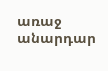առաջ անարդար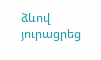ձևով յուրացրեց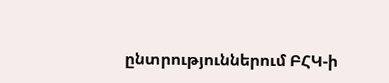ընտրություններում ԲՀԿ-ի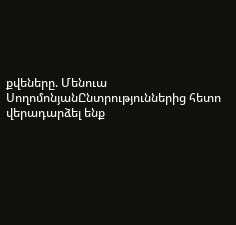քվեները. Մենուա ՍողոմոնյանԸնտրություններից հետո վերադարձել ենք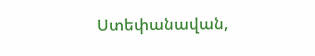Ստեփանավան,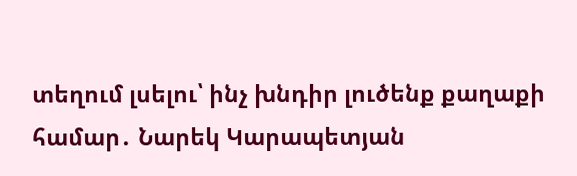տեղում լսելու՝ ինչ խնդիր լուծենք քաղաքի համար․ Նարեկ Կարապետյան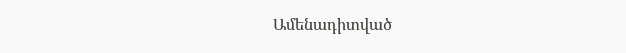Ամենադիտված